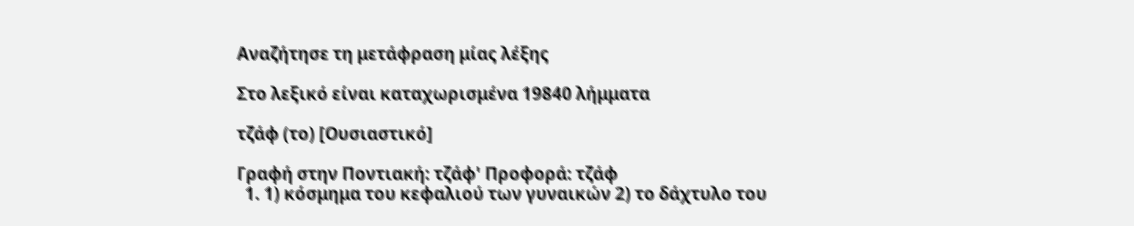Αναζήτησε τη μετάφραση μίας λέξης

Στο λεξικό είναι καταχωρισμένα 19840 λήμματα

τζάφ (το) [Ουσιαστικό]

Γραφή στην Ποντιακή: τζάφ' Προφορά: τζάφ
  1. 1) κόσμημα του κεφαλιού των γυναικών 2) το δάχτυλο του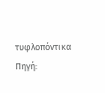τυφλοπόντικα Πηγή: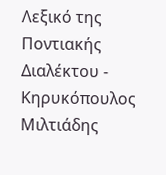Λεξικό της Ποντιακής Διαλέκτου - Κηρυκόπουλος Μιλτιάδης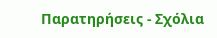Παρατηρήσεις - Σχόλια